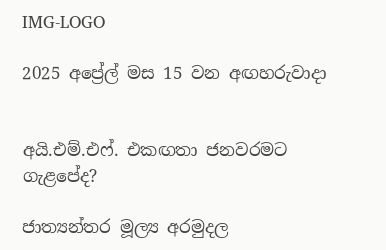IMG-LOGO

2025 අප්‍රේල් මස 15 වන අඟහරුවාදා


අයි.එම්.එෆ්. එකඟතා ජනවරමට ගැළපේද?

ජාත්‍යන්තර මූල්‍ය අරමුදල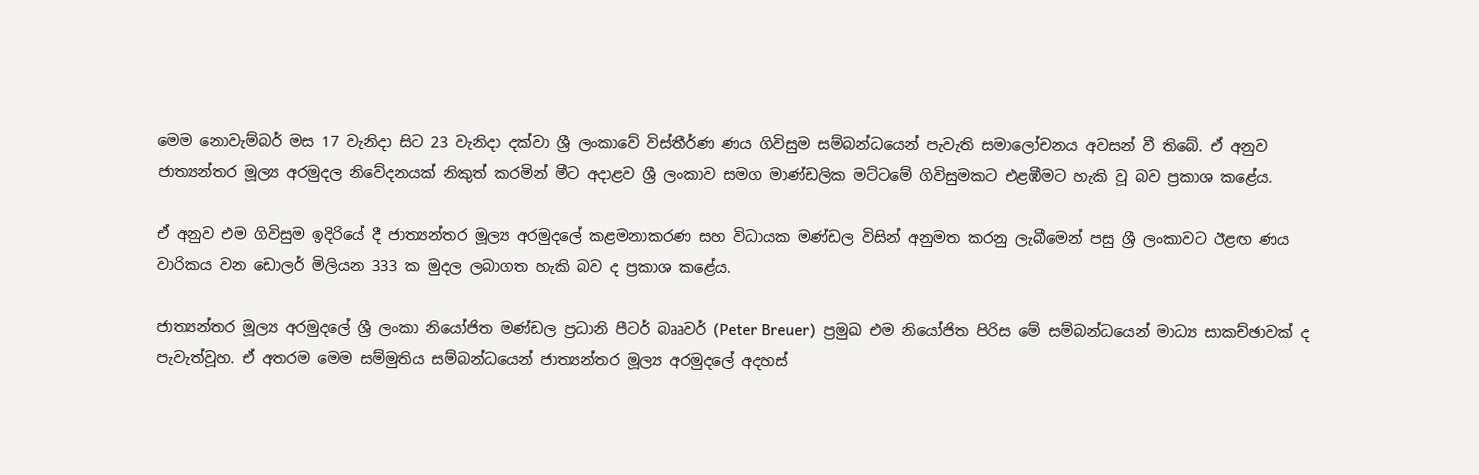මෙම නොවැම්බර් මස 17 වැනිදා සිට 23 වැනිදා දක්වා ශ්‍රී ලංකාවේ විස්තීර්ණ ණය ගිවිසුම සම්බන්ධයෙන් පැවැති සමාලෝචනය අවසන් වී තිබේ. ඒ අනුව ජාත්‍යන්තර මූල්‍ය අරමුදල නිවේදනයක් නිකුත් කරමින් මීට අදාළව ශ්‍රී ලංකාව සමග මාණ්ඩලික මට්ටමේ ගිවිසුමකට එළඹීමට හැකි වූ බව ප්‍රකාශ කළේය.

ඒ අනුව එම ගිවිසුම ඉදිරියේ දී ජාත්‍යන්තර මූල්‍ය අරමුදලේ කළමනාකරණ සහ විධායක මණ්ඩල විසින් අනුමත කරනු ලැබීමෙන් පසු ශ්‍රී ලංකාවට ඊළඟ ණය වාරිකය වන ඩොලර් මිලියන 333 ක මුදල ලබාගත හැකි බව ද ප්‍රකාශ කළේය.

ජාත්‍යන්තර මූල්‍ය අරමුදලේ ශ්‍රී ලංකා නියෝජිත මණ්ඩල ප්‍රධානි පීටර් බෲවර් (Peter Breuer)  ප්‍රමුඛ එම නියෝජිත පිරිස මේ සම්බන්ධයෙන් මාධ්‍ය සාකච්ඡාවක් ද පැවැත්වූහ. ඒ අතරම මෙම සම්මුතිය සම්බන්ධයෙන් ජාත්‍යන්තර මූල්‍ය අරමුදලේ අදහස්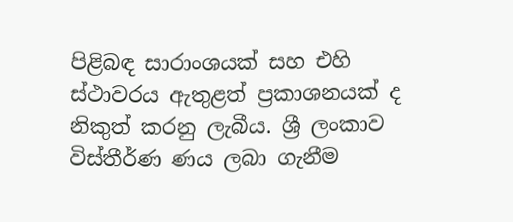පිළිබඳ සාරාංශයක් සහ එහි ස්ථාවරය ඇතුළත් ප්‍රකාශනයක් ද නිකුත් කරනු ලැබීය. ශ්‍රී ලංකාව විස්තීර්ණ ණය ලබා ගැනීම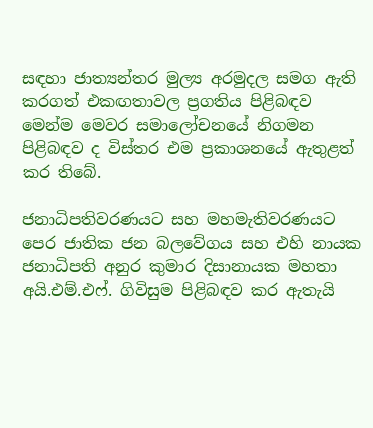සඳහා ජාත්‍යන්තර මුල්‍ය අරමුදල සමග ඇති කරගත් එකඟතාවල ප්‍රගතිය පිළිබඳව මෙන්ම මෙවර සමාලෝචනයේ නිගමන පිළිබඳව ද විස්තර එම ප්‍රකාශනයේ ඇතුළත් කර තිබේ.

ජනාධිපතිවරණයට සහ මහමැතිවරණයට පෙර ජාතික ජන බලවේගය සහ එහි නායක ජනාධිපති අනුර කුමාර දිසානායක මහතා අයි.එම්.එෆ්. ගිවිසුම පිළිබඳව කර ඇතැයි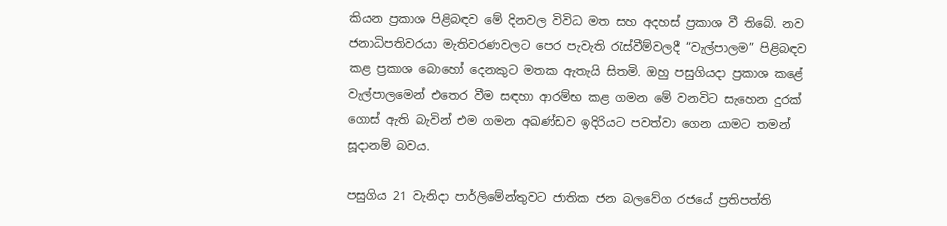කියන ප්‍රකාශ පිළිබඳව මේ දිනවල විවිධ මත සහ අදහස් ප්‍රකාශ වී තිබේ. නව ජනාධිපතිවරයා මැතිවරණවලට පෙර පැවැති රැස්වීම්වලදී “වැල්පාලම” පිළිබඳව කළ ප්‍රකාශ බොහෝ දෙනකුට මතක ඇතැයි සිතමි. ඔහු පසුගියදා ප්‍රකාශ කළේ වැල්පාලමෙන් එතෙර වීම සඳහා ආරම්භ කළ ගමන මේ වනවිට සැහෙන දුරක් ගොස් ඇති බැවින් එම ගමන අඛණ්ඩව ඉදිරියට පවත්වා ගෙන යාමට තමන් සූදානම් බවය.

පසුගිය 21 වැනිදා පාර්ලිමේන්තුවට ජාතික ජන බලවේග රජයේ ප්‍රතිපත්ති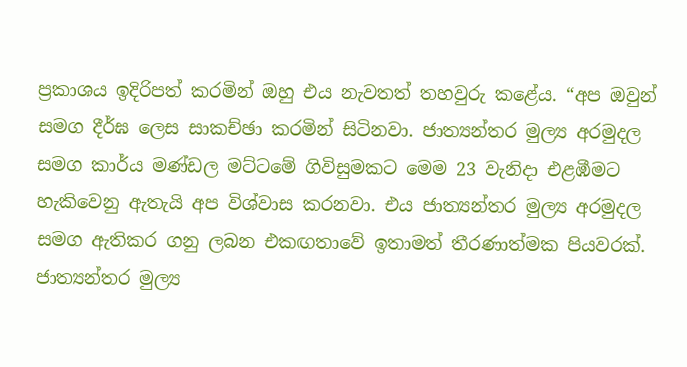ප්‍රකාශය ඉදිරිපත් කරමින් ඔහු එය නැවතත් තහවුරු කළේය. “අප ඔවුන් සමග දීර්ඝ ලෙස සාකච්ඡා කරමින් සිටිනවා. ජාත්‍යන්තර මුල්‍ය අරමුදල සමග කාර්ය මණ්ඩල මට්ටමේ ගිවිසුමකට මෙම 23 වැනිදා එළඹීමට හැකිවෙනු ඇතැයි අප විශ්වාස කරනවා. එය ජාත්‍යන්තර මුල්‍ය අරමුදල සමග ඇතිකර ගනු ලබන එකඟතාවේ ඉතාමත් තීරණාත්මක පියවරක්. ජාත්‍යන්තර මුල්‍ය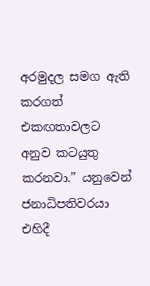අරමුදල සමග ඇති කරගත් එකඟතාවලට අනුව කටයුතු කරනවා.” යනුවෙන් ජනාධිපතිවරයා එහිදී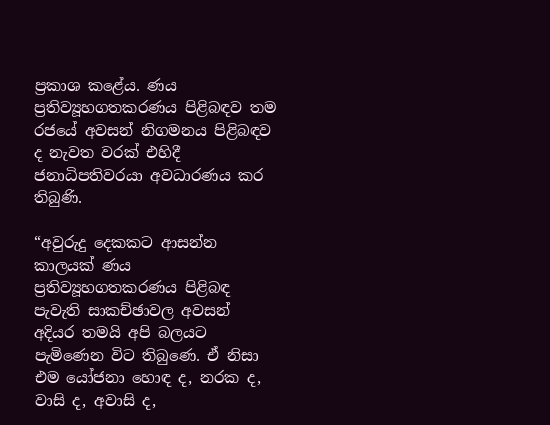ප්‍රකාශ කළේය. ණය ප්‍රතිව්‍යූහගතකරණය පිළිබඳව තම රජයේ අවසන් නිගමනය පිළිබඳව ද නැවත වරක් එහිදී ජනාධිපතිවරයා අවධාරණය කර තිබුණි.

“අවුරුදු දෙකකට ආසන්න කාලයක් ණය ප්‍රතිව්‍යූහගතකරණය පිළිබඳ පැවැති සාකච්ඡාවල අවසන් අදියර තමයි අපි බලයට පැමිණෙන විට තිබුණෙ. ඒ නිසා එම යෝජනා හොඳ ද, නරක ද, වාසි ද, අවාසි ද,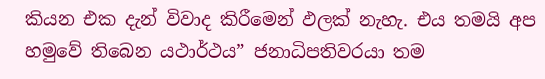කියන එක දැන් විවාද කිරීමෙන් ඵලක් නැහැ. එය තමයි අප හමුවේ තිබෙන යථාර්ථය” ජනාධිපතිවරයා තම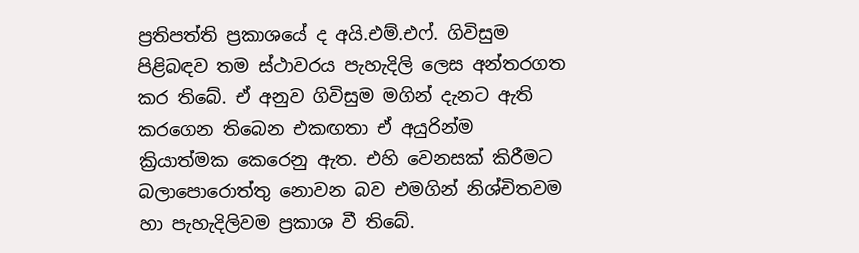ප්‍රතිපත්ති ප්‍රකාශයේ ද අයි.එම්.එෆ්. ගිවිසුම පිළිබඳව තම ස්ථාවරය පැහැදිලි ලෙස අන්තරගත කර තිබේ. ඒ අනුව ගිවිසුම මගින් දැනට ඇති කරගෙන තිබෙන එකඟතා ඒ අයුරින්ම ක්‍රියාත්මක කෙරෙනු ඇත. එහි වෙනසක් කිරීමට බලාපොරොත්තු නොවන බව එමගින් නිශ්චිතවම හා පැහැදිලිවම ප්‍රකාශ වී තිබේ.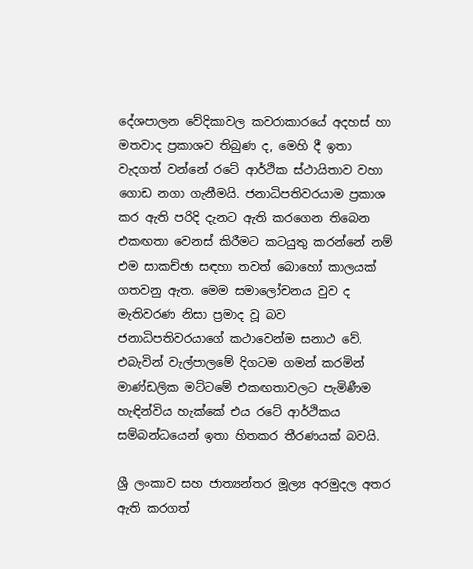දේශපාලන වේදිකාවල කවරාකාරයේ අදහස් හා මතවාද ප්‍රකාශව තිබුණ ද, මෙහි දී ඉතා වැදගත් වන්නේ රටේ ආර්ථික ස්ථායිතාව වහා ගොඩ නගා ගැනීමයි. ජනාධිපතිවරයාම ප්‍රකාශ කර ඇති පරිදි දැනට ඇති කරගෙන තිබෙන එකඟතා වෙනස් කිරීමට කටයුතු කරන්නේ නම් එම සාකච්ඡා සඳහා තවත් බොහෝ කාලයක් ගතවනු ඇත. මෙම සමාලෝචනය වුව ද මැතිවරණ නිසා ප්‍රමාද වූ බව ජනාධිපතිවරයාගේ කථාවෙන්ම සනාථ වේ. එබැවින් වැල්පාලමේ දිගටම ගමන් කරමින් මාණ්ඩලික මට්ටමේ එකඟතාවලට පැමිණීම හැඳින්විය හැක්කේ එය රටේ ආර්ථිකය සම්බන්ධයෙන් ඉතා හිතකර තීරණයක් බවයි.

ශ්‍රී ලංකාව සහ ජාත්‍යන්තර මූල්‍ය අරමුදල අතර ඇති කරගත්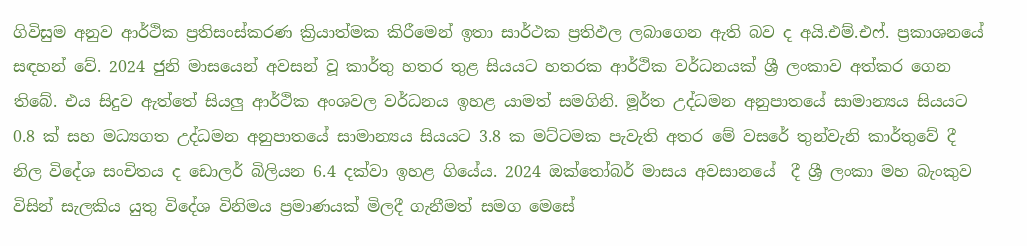ගිවිසුම අනුව ආර්ථික ප්‍රතිසංස්කරණ ක්‍රියාත්මක කිරීමෙන් ඉතා සාර්ථක ප්‍රතිඵල ලබාගෙන ඇති බව ද අයි.එම්.එෆ්. ප්‍රකාශනයේ සඳහන් වේ. 2024 ජුනි මාසයෙන් අවසන් වූ කාර්තු හතර තුළ සියයට හතරක ආර්ථික වර්ධනයක් ශ්‍රී ලංකාව අත්කර ගෙන තිබේ. එය සිදුව ඇත්තේ සියලු‍ ආර්ථික අංශවල වර්ධනය ඉහළ යාමත් සමගිනි. මූර්ත උද්ධමන අනුපාතයේ සාමාන්‍යය සියයට 0.8 ක් සහ මධ්‍යගත උද්ධමන අනුපාතයේ සාමාන්‍යය සියයට 3.8 ක මට්ටමක පැවැති අතර මේ වසරේ තුන්වැනි කාර්තුවේ දී නිල විදේශ සංචිතය ද ඩොලර් බිලියන 6.4 දක්වා ඉහළ ගියේය. 2024 ඔක්තෝබර් මාසය අවසානයේ  දී ශ්‍රී ලංකා මහ බැංකුව විසින් සැලකිය යුතු විදේශ විනිමය ප්‍රමාණයක් මිලදී ගැනීමත් සමග මෙසේ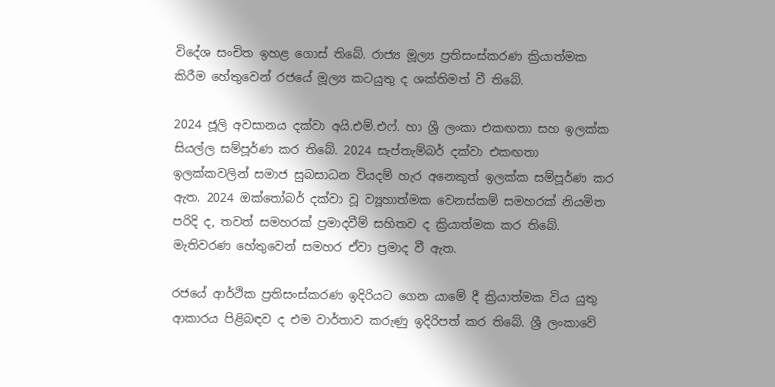විදේශ සංචිත ඉහළ ගොස් තිබේ. රාජ්‍ය මූල්‍ය ප්‍රතිසංස්කරණ ක්‍රියාත්මක කිරීම හේතුවෙන් රජයේ මූල්‍ය කටයුතු ද ශක්තිමත් වී තිබේ.

2024 ජූලි අවසානය දක්වා අයි.එම්.එෆ්. හා ශ්‍රී ලංකා එකඟතා සහ ඉලක්ක සියල්ල සම්පූර්ණ කර තිබේ. 2024 සැප්තැම්බර් දක්වා එකඟතා ඉලක්කවලින් සමාජ සුබසාධන වියදම් හැර අනෙකුත් ඉලක්ක සම්පූර්ණ කර ඇත. 2024 ඔක්තෝබර් දක්වා වූ ව්‍යූහාත්මක වෙනස්කම් සමහරක් නියමිත පරිදි ද, තවත් සමහරක් ප්‍රමාදවීම් සහිතව ද ක්‍රියාත්මක කර තිබේ. මැතිවරණ හේතුවෙන් සමහර ඒවා ප්‍රමාද වී ඇත.

රජයේ ආර්ථික ප්‍රතිසංස්කරණ ඉදිරියට ගෙන යාමේ දී ක්‍රියාත්මක විය යුතු ආකාරය පිළිබඳව ද එම වාර්තාව කරුණු ඉදිරිපත් කර තිබේ. ශ්‍රී ලංකාවේ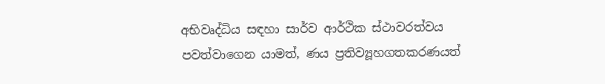අභිවෘද්ධිය සඳහා සාර්ව ආර්ථික ස්ථාවරත්වය පවත්වාගෙන යාමත්, ණය ප්‍රතිව්‍යූහගතකරණයත්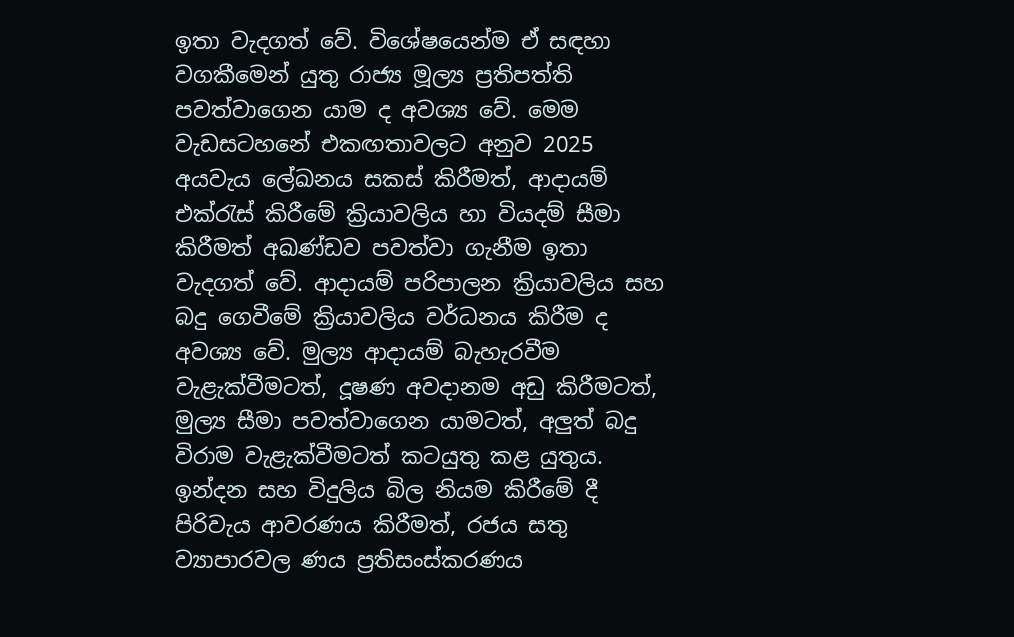ඉතා වැදගත් වේ. විශේෂයෙන්ම ඒ සඳහා වගකීමෙන් යුතු රාජ්‍ය මූල්‍ය ප්‍රතිපත්ති පවත්වාගෙන යාම ද අවශ්‍ය වේ. මෙම වැඩසටහනේ එකඟතාවලට අනුව 2025 අයවැය ලේඛනය සකස් කිරීමත්, ආදායම් එක්රැස් කිරීමේ ක්‍රියාවලිය හා වියදම් සීමා කිරීමත් අඛණ්ඩව පවත්වා ගැනීම ඉතා වැදගත් වේ. ආදායම් පරිපාලන ක්‍රියාවලිය සහ බදු ගෙවීමේ ක්‍රියාවලිය වර්ධනය කිරීම ද අවශ්‍ය වේ. මුල්‍ය ආදායම් බැහැරවීම වැළැක්වීමටත්, දූෂණ අවදානම අඩු කිරීමටත්, මුල්‍ය සීමා පවත්වාගෙන යාමටත්, අලු‍ත් බදු විරාම වැළැක්වීමටත් කටයුතු කළ යුතුය. ඉන්දන සහ විදුලිය බිල නියම කිරීමේ දී පිරිවැය ආවරණය කිරීමත්, රජය සතු ව්‍යාපාරවල ණය ප්‍රතිසංස්කරණය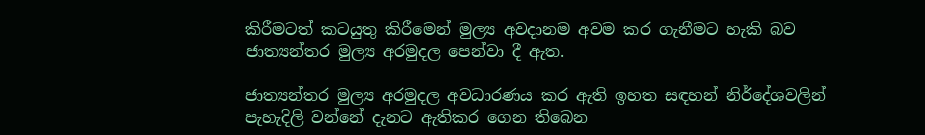කිරීමටත් කටයුතු කිරීමෙන් මුල්‍ය අවදානම අවම කර ගැනීමට හැකි බව ජාත්‍යන්තර මුල්‍ය අරමුදල පෙන්වා දී ඇත.

ජාත්‍යන්තර මුල්‍ය අරමුදල අවධාරණය කර ඇති ඉහත සඳහන් නිර්දේශවලින් පැහැදිලි වන්නේ දැනට ඇතිකර ගෙන තිබෙන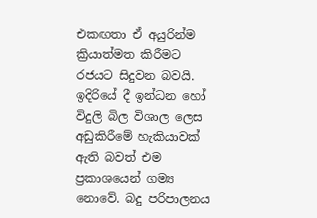එකඟතා ඒ අයුරින්ම ක්‍රියාත්මත කිරීමට රජයට සිදුවන බවයි. ඉදිරියේ දී ඉන්ධන හෝ විදුලි බිල විශාල ලෙස අඩුකිරීමේ හැකියාවක් ඇති බවත් එම ප්‍රකාශයෙන් ගම්‍ය නොවේ. බදු පරිපාලනය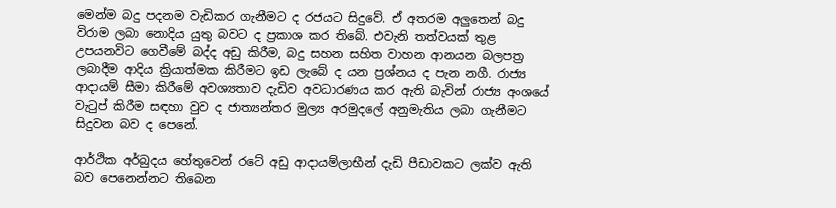මෙන්ම බදු පදනම වැඩිකර ගැනීමට ද රජයට සිදුවේ. ඒ අතරම අලු‍තෙන් බදු විරාම ලබා නොදිය යුතු බවට ද ප්‍රකාශ කර තිබේ. එවැනි තත්වයක් තුළ උපයනවිට ගෙවීමේ බද්ද අඩු කිරීම, බදු සහන සහිත වාහන ආනයන බලපත්‍ර ලබාදීම ආදිය ක්‍රියාත්මක කිරීමට ඉඩ ලැබේ ද යන ප්‍රශ්නය ද පැන නගී. රාජ්‍ය ආදායම් සීමා කිරීමේ අවශ්‍යතාව දැඩිව අවධාරණය කර ඇති බැවින් රාජ්‍ය අංශයේ වැටුප් කිරීම සඳහා වුව ද ජාත්‍යන්තර මුල්‍ය අරමුදලේ අනුමැතිය ලබා ගැනීමට සිදුවන බව ද පෙනේ.

ආර්ථික අර්බුදය හේතුවෙන් රටේ අඩු ආදායම්ලාභීන් දැඩි පීඩාවකට ලක්ව ඇති බව පෙනෙන්නට තිබෙන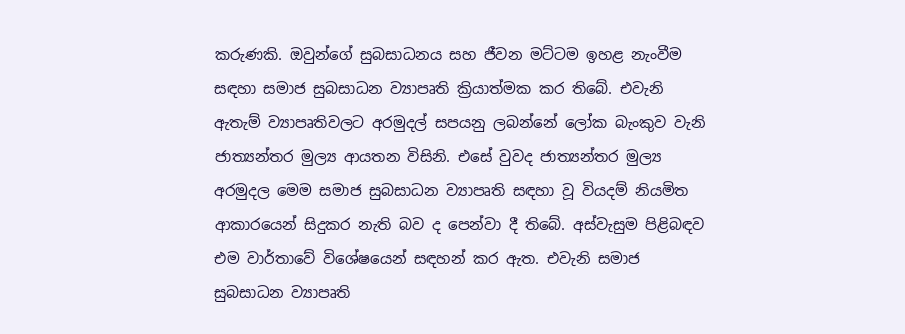කරුණකි. ඔවුන්ගේ සුබසාධනය සහ ජීවන මට්ටම ඉහළ නැංවීම සඳහා සමාජ සුබසාධන ව්‍යාපෘති ක්‍රියාත්මක කර තිබේ. එවැනි ඇතැම් ව්‍යාපෘතිවලට අරමුදල් සපයනු ලබන්නේ ලෝක බැංකුව වැනි ජාත්‍යන්තර මුල්‍ය ආයතන විසිනි. එසේ වුවද ජාත්‍යන්තර මුල්‍ය අරමුදල මෙම සමාජ සුබසාධන ව්‍යාපෘති සඳහා වූ වියදම් නියමිත ආකාරයෙන් සිදුකර නැති බව ද පෙන්වා දී තිබේ. අස්වැසුම පිළිබඳව එම වාර්තාවේ විශේෂයෙන් සඳහන් කර ඇත. එවැනි සමාජ සුබසාධන ව්‍යාපෘති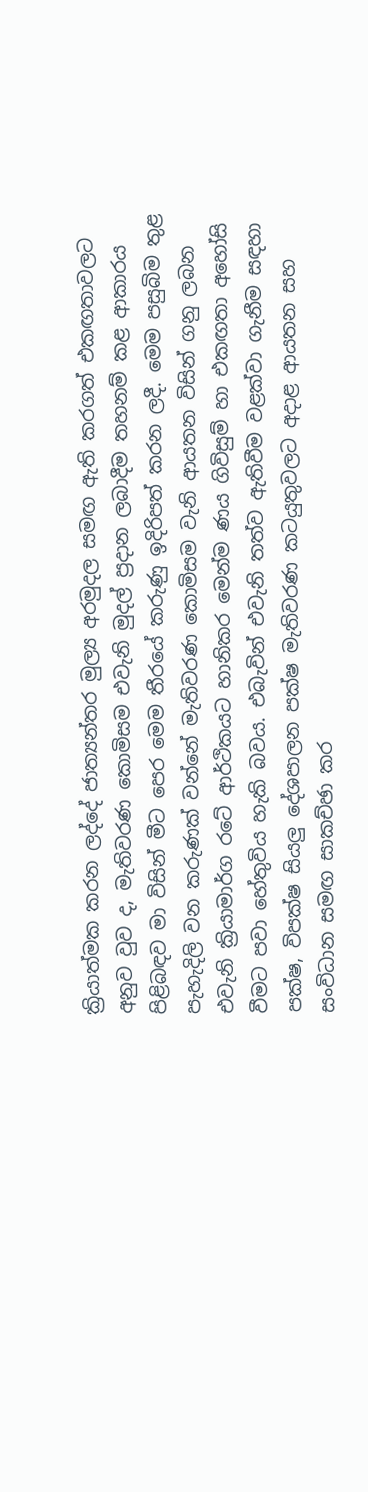ක්‍රියාත්මක කරන ලද්දේ ජාත්‍යන්තර මුල්‍ය අරමුදල සමඟ ඇති කරගත් එකඟතාවලට අනුව වුව ද, මැතිවරණ කොමිසම එවැනි මුදල් ප්‍රදාන ලබාදීම තහනම් කළ ආකාරය පිළිබඳව මා විසින් මීට පෙර මෙම තීරයේ කරුණු ඉදිරිපත් කරන ලදී. මෙම පසුබිම තුළ පැහැදිලි වන කරුණක් වන්නේ මැතිවරණ කොමිසම වැනි ආයතන විසින් ගනු ලබන එවැනි ක්‍රියාමාර්ග රටේ ආර්ථිකයට හානිකර මෙන්ම ණය ගිවිසුම් හා එකඟතා අහෝසි වීමට පවා හේතුවිය හැකි බවය. එබැවින් එවැනි තත්ව ඇතිවීම වළක්වා ගැනීම සඳහා පක්ෂ, විපක්ෂ සියලු‍ දේශපාලන පක්ෂ මැතිවරණ කටයුතුවලට අදාළ ආයතන සහ සංවිධාන සමඟ සාකච්ඡා කර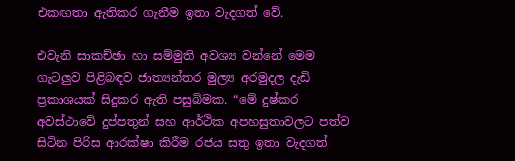එකඟතා ඇතිකර ගැනීම ඉතා වැදගත් වේ.

එවැනි සාකච්ඡා හා සම්මුති අවශ්‍ය වන්නේ මෙම ගැටලු‍ව පිළිබඳව ජාත්‍යන්තර මුල්‍ය අරමුදල දැඩි ප්‍රකාශයක් සිදුකර ඇති පසුබිමක. “මේ දුෂ්කර අවස්ථාවේ දුප්පතුන් සහ ආර්ථික අපහසුතාවලට පත්ව සිටින පිරිස ආරක්ෂා කිරීම රජය සතු ඉතා වැදගත්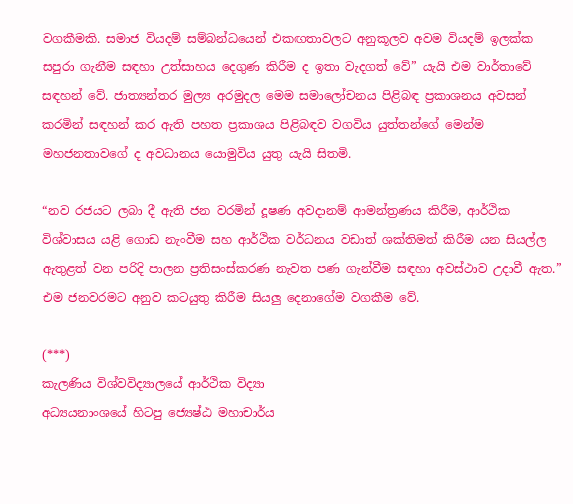වගකීමකි. සමාජ වියදම් සම්බන්ධයෙන් එකඟතාවලට අනුකූලව අවම වියදම් ඉලක්ක සපුරා ගැනීම සඳහා උත්සාහය දෙගුණ කිරීම ද ඉතා වැදගත් වේ” යැයි එම වාර්තාවේ සඳහන් වේ. ජාත්‍යන්තර මුල්‍ය අරමුදල මෙම සමාලෝචනය පිළිබඳ ප්‍රකාශනය අවසන් කරමින් සඳහන් කර ඇති පහත ප්‍රකාශය පිළිබඳව වගවිය යුත්තන්ගේ මෙන්ම මහජනතාවගේ ද අවධානය යොමුවිය යුතු යැයි සිතමි.

“නව රජයට ලබා දී ඇති ජන වරමින් දූෂණ අවදානම් ආමන්ත්‍රණය කිරීම, ආර්ථික විශ්වාසය යළි ගොඩ නැංවීම සහ ආර්ථික වර්ධනය වඩාත් ශක්තිමත් කිරීම යන සියල්ල ඇතුළත් වන පරිදි පාලන ප්‍රතිසංස්කරණ නැවත පණ ගැන්වීම සඳහා අවස්ථාව උදාවී ඇත.” එම ජනවරමට අනුව කටයුතු කිරීම සියලු‍ දෙනාගේම වගකීම වේ.

(***)
කැලණිය විශ්වවිද්‍යාලයේ ආර්ථික විද්‍යා
අධ්‍යයනාංශයේ හිටපු ජ්‍යෙෂ්ඨ මහාචාර්ය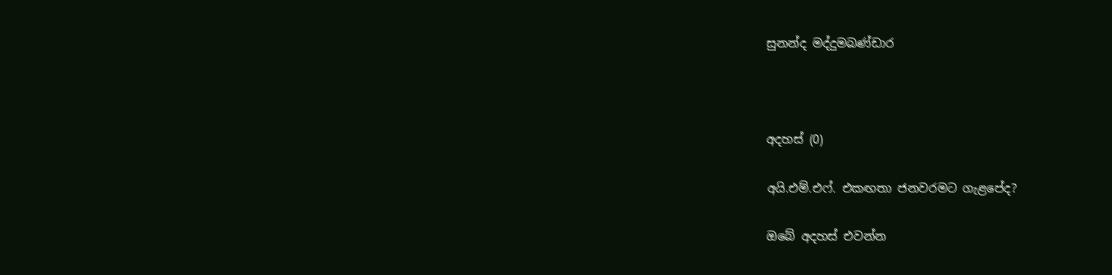සුනන්ද මද්දුමබණ්ඩාර



අදහස් (0)

අයි.එම්.එෆ්. එකඟතා ජනවරමට ගැළපේද?

ඔබේ අදහස් එවන්න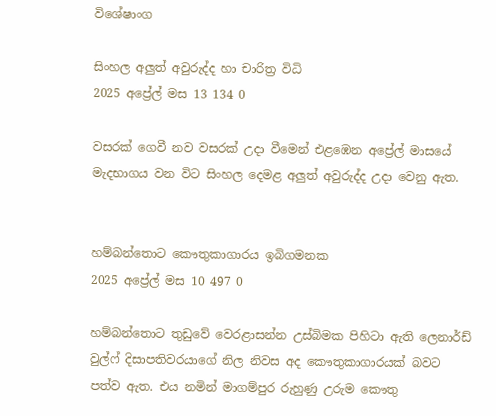විශේෂාංග

සිංහල අලුත් අවුරුද්ද හා චාරිත්‍ර විධි
2025 අප්‍රේල් මස 13 134 0

වසරක් ගෙවී නව වසරක් උදා වීමෙන් එළඹෙන අප්‍රේල් මාසයේ මැදභාගය වන විට සිංහල දෙමළ අලුත් අවුරුද්ද උදා වෙනු ඇත.


හම්බන්තොට කෞතුකාගාරය ඉබිගමනක
2025 අප්‍රේල් මස 10 497 0

හම්බන්තොට තුඩුවේ වෙරළාසන්න උස්බිමක පිහිටා ඇති ලෙනාර්ඩ් වුල්ෆ් දිසාපතිවරයාගේ නිල නිවස අද කෞතුකාගාරයක් බවට පත්ව ඇත. එය නමින් මාගම්පුර රුහුණු උරුම කෞතු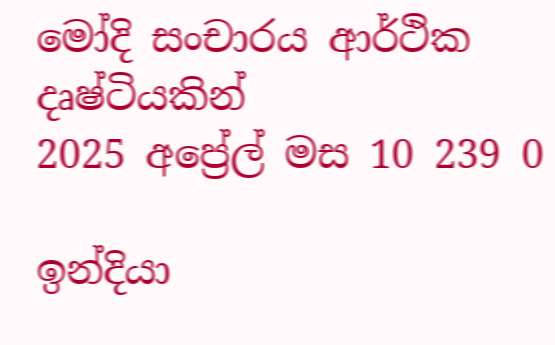මෝදි සංචාරය ආර්ථික දෘෂ්ටියකින්
2025 අප්‍රේල් මස 10 239 0

ඉන්දියා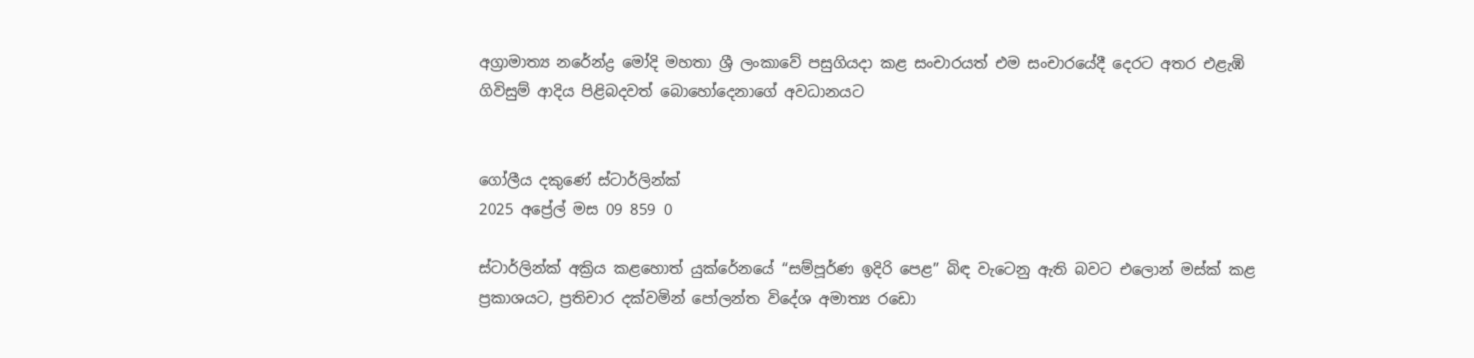අග්‍රාමාත්‍ය නරේන්ද්‍ර මෝදි මහතා ශ්‍රී ලංකාවේ පසුගියදා කළ සංචාරයත් එම සංචාරයේදී දෙරට අතර එළැඹි ගිවිසුම් ආදිය පිළිබදවත් බොහෝදෙනාගේ අවධානයට


ගෝලීය දකුණේ ස්ටාර්ලින්ක්
2025 අප්‍රේල් මස 09 859 0

ස්ටාර්ලින්ක් අක්‍රිය කළහොත් යුක්රේනයේ “සම්පූර්ණ ඉදිරි පෙළ” බිඳ වැටෙනු ඇති බවට එලොන් මස්ක් කළ ප්‍රකාශයට, ප්‍රතිචාර දක්වමින් පෝලන්ත විදේශ අමාත්‍ය රඩො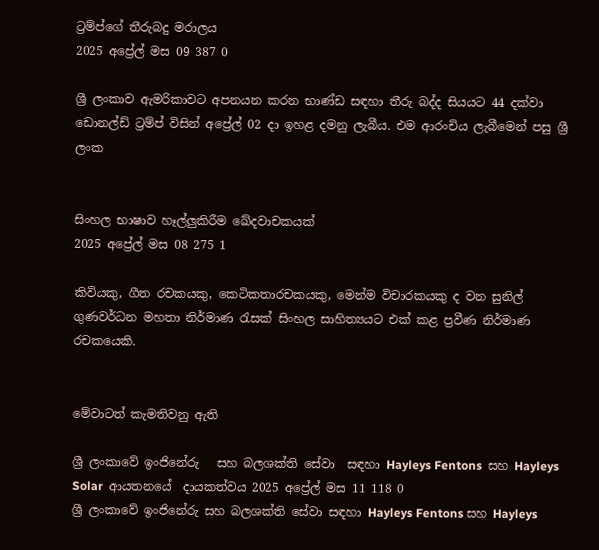ට්‍රම්ප්ගේ තීරුබදු මරාලය
2025 අප්‍රේල් මස 09 387 0

ශ්‍රී ලංකාව ඇමරිකාවට අපනයන කරන භාණ්ඩ සඳහා තීරු බද්ද සියයට 44 දක්වා ඩොනල්ඩ් ට්‍රම්ප් විසින් අප්‍රේල් 02 දා ඉහළ දමනු ලැබීය. එම ආරංචිය ලැබීමෙන් පසු ශ්‍රී ලංක


සිංහල භාෂාව හෑල්ලුකිරීම ඛේදවාචකයක්
2025 අප්‍රේල් මස 08 275 1

කිවියකු, ගීත රචකයකු, කෙටිකතාරචකයකු, මෙන්ම විචාරකයකු ද වන සුනිල් ගුණවර්ධන මහතා නිර්මාණ රැසක් සිංහල සාහිත්‍යයට එක් කළ ප්‍රවීණ නිර්මාණ රචකයෙකි.


මේවාටත් කැමතිවනු ඇති

ශ්‍රී ලංකාවේ ඉංජිනේරු   සහ බලශක්ති සේවා  සඳහා Hayleys Fentons  සහ Hayleys Solar  ආයතනයේ  දායකත්වය 2025 අප්‍රේල් මස 11 118 0
ශ්‍රී ලංකාවේ ඉංජිනේරු සහ බලශක්ති සේවා සඳහා Hayleys Fentons සහ Hayleys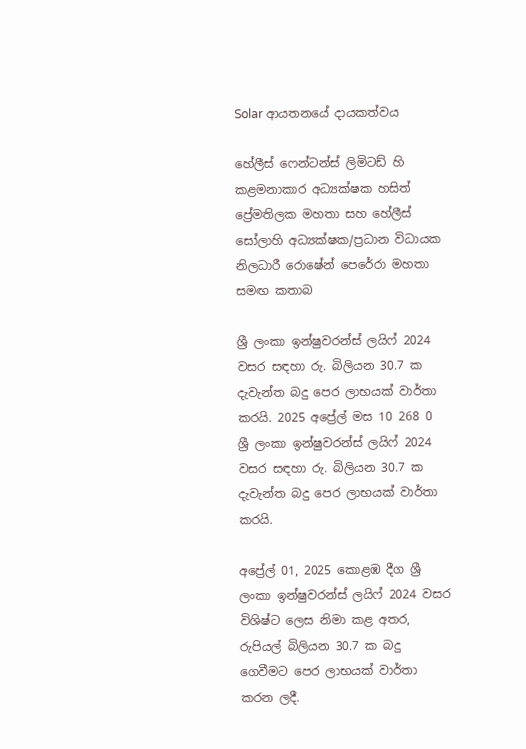Solar ආයතනයේ දායකත්වය

හේලීස් ෆෙන්ටන්ස් ලිමිටඩ් හි කළමනාකාර අධ්‍යක්ෂක හසිත් ප්‍රේමතිලක මහතා සහ හේලීස් සෝලාහි අධ්‍යක්ෂක/ප්‍රධාන විධායක නිලධාරී රොෂේන් පෙරේරා මහතා සමඟ කතාබ

ශ්‍රී ලංකා ඉන්ෂුවරන්ස් ලයිෆ් 2024 වසර සඳහා රු. බිලියන 30.7 ක දැවැන්ත බදු පෙර ලාභයක් වාර්තා කරයි. 2025 අප්‍රේල් මස 10 268 0
ශ්‍රී ලංකා ඉන්ෂුවරන්ස් ලයිෆ් 2024 වසර සඳහා රු. බිලියන 30.7 ක දැවැන්ත බදු පෙර ලාභයක් වාර්තා කරයි.

අප්‍රේල් 01, 2025 කොළඹ දීග ශ්‍රී ලංකා ඉන්ෂුවරන්ස් ලයිෆ් 2024 වසර විශිෂ්ට ලෙස නිමා කළ අතර, රුපියල් බිලියන 30.7 ක බදු ගෙවීමට පෙර ලාභයක් වාර්තා කරන ලදී.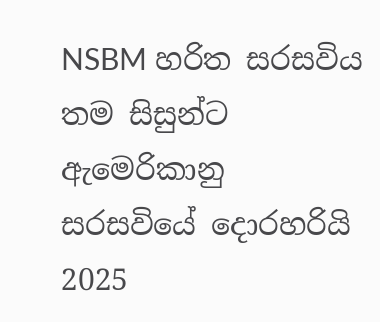NSBM හරිත සරසවිය තම සිසුන්ට ඇමෙරිකානු සරසවියේ දොරහරියි 2025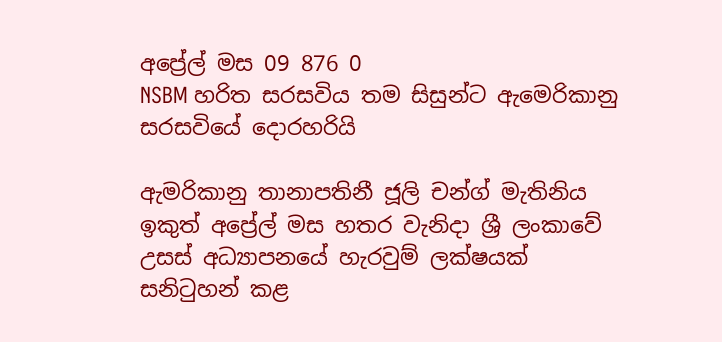අප්‍රේල් මස 09 876 0
NSBM හරිත සරසවිය තම සිසුන්ට ඇමෙරිකානු සරසවියේ දොරහරියි

ඇමරිකානු තානාපතිනී ජූලි චන්ග් මැතිනිය ඉකුත් අප්‍රේල් මස හතර වැනිදා ශ්‍රී ලංකාවේ උසස් අධ්‍යාපනයේ හැරවුම් ලක්ෂයක් සනිටුහන් කළ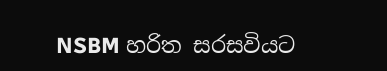NSBM හරිත සරසවියට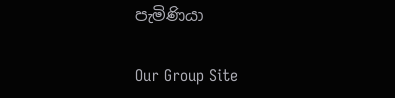පැමිණියා

Our Group Site